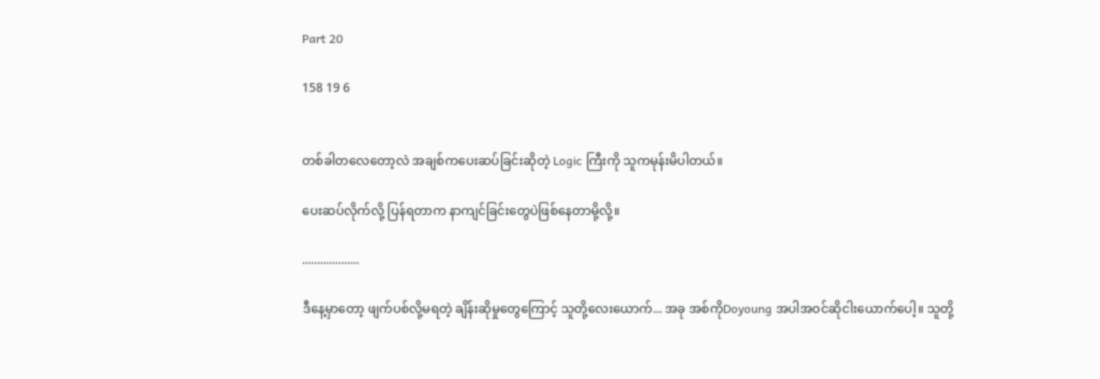Part 20

158 19 6


တစ်ခါတလေတော့လဲ အချစ်ကပေးဆပ်ခြင်းဆိုတဲ့ Logic ကြီးကို သူကမုန်းမိပါတယ်။

ပေးဆပ်လိုက်လို့ ပြန်ရတာက နာကျင်ခြင်းတွေပဲဖြစ်နေတာမို့လို့။

...................

ဒီနေ့မှာတော့ ဖျက်ပစ်လို့မရတဲ့ ချိန်းဆိုမှုတွေကြောင့် သူတို့လေးယောက်... အခု အစ်ကိုDoyoung အပါအဝင်ဆိုငါးယောက်ပေါ့။ သူတို့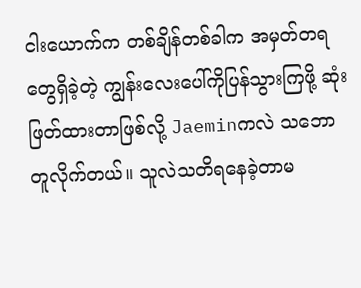ငါးယောက်က တစ်ချိန်တစ်ခါက အမှတ်တရတွေရှိခဲ့တဲ့ ကျွန်းလေးပေါ်ကိုပြန်သွားကြဖို့ ဆုံးဖြတ်ထားတာဖြစ်လို့ Jaeminကလဲ သဘောတူလိုက်တယ်။ သူလဲသတိရနေခဲ့တာမ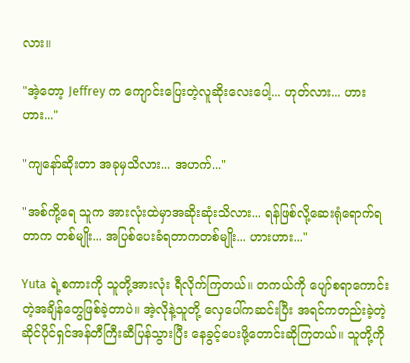လား။

"အဲ့တော့ Jeffrey က ကျောင်းပြေးတဲ့လူဆိုးလေးပေါ့... ဟုတ်လား... ဟားဟား..."

"ကျနော်ဆိုးတာ အခုမှသိလား... အဟက်..."

"အစ်ကို့ရေ သူက အားလုံးထဲမှာအဆိုးဆုံးသိလား... ရန်ဖြစ်လို့ဆေးရုံရောက်ရတာက တစ်မျိုး... အပြစ်ပေးခံရတာကတစ်မျိုး... ဟားဟား..."

Yuta ရဲ့စကားကို သူတို့အားလုံး ရီလိုက်ကြတယ်။ တကယ်ကို ပျော်စရာကောင်းတဲ့အချိန်တွေဖြစ်ခဲ့တာပဲ။ အဲ့လိုနဲ့သူတို့ လှေပေါ်ကဆင်းပြီး အရင်ကတည်းခဲ့တဲ့ ဆိုင်ပိုင်ရှင်အန်တီကြီးဆီပြန်သွားပြီး နေခွင့်ပေးဖို့တောင်းဆိုကြတယ်။ သူတို့ကို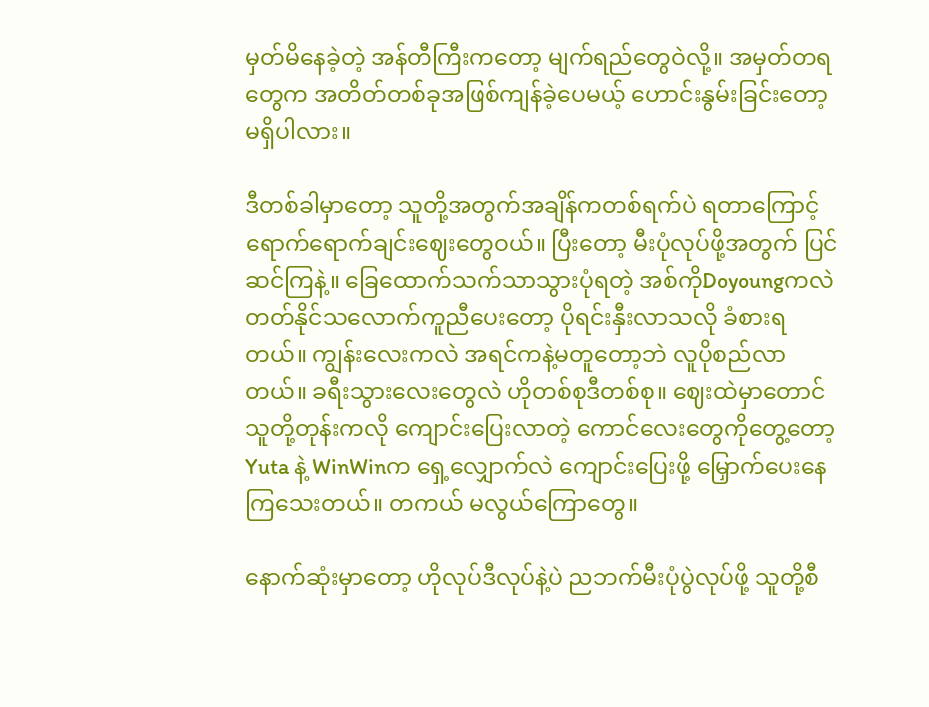မှတ်မိနေခဲ့တဲ့ အန်တီကြီးကတော့ မျက်ရည်တွေဝဲလို့။ အမှတ်တရတွေက အတိတ်တစ်ခုအဖြစ်ကျန်ခဲ့ပေမယ့် ဟောင်းနွမ်းခြင်းတော့မရှိပါလား။

ဒီတစ်ခါမှာတော့ သူတို့အတွက်အချိန်ကတစ်ရက်ပဲ ရတာကြောင့် ရောက်ရောက်ချင်းဈေးတွေဝယ်။ ပြီးတော့ မီးပုံလုပ်ဖို့အတွက် ပြင်ဆင်ကြနဲ့။ ခြေထောက်သက်သာသွားပုံရတဲ့ အစ်ကိုDoyoungကလဲ တတ်နိုင်သလောက်ကူညီပေးတော့ ပိုရင်းနှီးလာသလို ခံစားရတယ်။ ကျွန်းလေးကလဲ အရင်ကနဲ့မတူတော့ဘဲ လူပိုစည်လာတယ်။ ခရီးသွားလေးတွေလဲ ဟိုတစ်စုဒီတစ်စု။ ဈေးထဲမှာတောင် သူတို့တုန်းကလို ကျောင်းပြေးလာတဲ့ ကောင်လေးတွေကိုတွေ့တော့ Yuta နဲ့ WinWinက ရှေ့လျှောက်လဲ ကျောင်းပြေးဖို့ မြှောက်ပေးနေကြသေးတယ်။ တကယ် မလွယ်ကြောတွေ။

နောက်ဆုံးမှာတော့ ဟိုလုပ်ဒီလုပ်နဲ့ပဲ ညဘက်မီးပုံပွဲလုပ်ဖို့ သူတို့စီ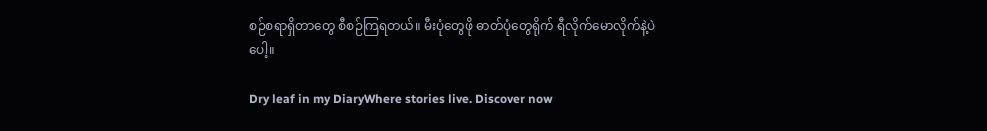စဉ်စရာရှိတာတွေ စီစဉ်ကြရတယ်။ မီးပုံတွေဖို ဓာတ်ပုံတွေရိုက် ရီလိုက်မောလိုက်နဲ့ပဲပေါ့။

Dry leaf in my DiaryWhere stories live. Discover now